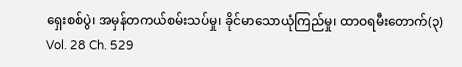ရှေးစစ်ပွဲ၊ အမှန်တကယ်စမ်းသပ်မှု၊ ခိုင်မာသောယုံကြည်မှု၊ ထာဝရမီးတောက်(၃)
Vol. 28 Ch. 529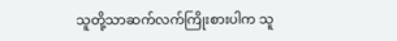သူတို့သာဆက်လက်ကြိုးစားပါက သူ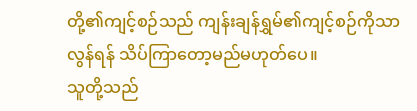တို့၏ကျင့်စဉ်သည် ကျန်းချန်ရွှမ်၏ကျင့်စဉ်ကိုသာလွန်ရန် သိပ်ကြာတော့မည်မဟုတ်ပေ။
သူတို့သည်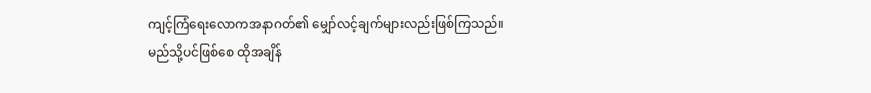ကျင့်ကြံရေးလောကအနာဂတ်၏ မျှော်လင့်ချက်များလည်းဖြစ်ကြသည်။
မည်သို့ပင်ဖြစ်စေ ထိုအချိန်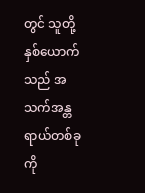တွင် သူတို့နှစ်ယောက်သည် အသက်အန္တရာယ်တစ်ခုကို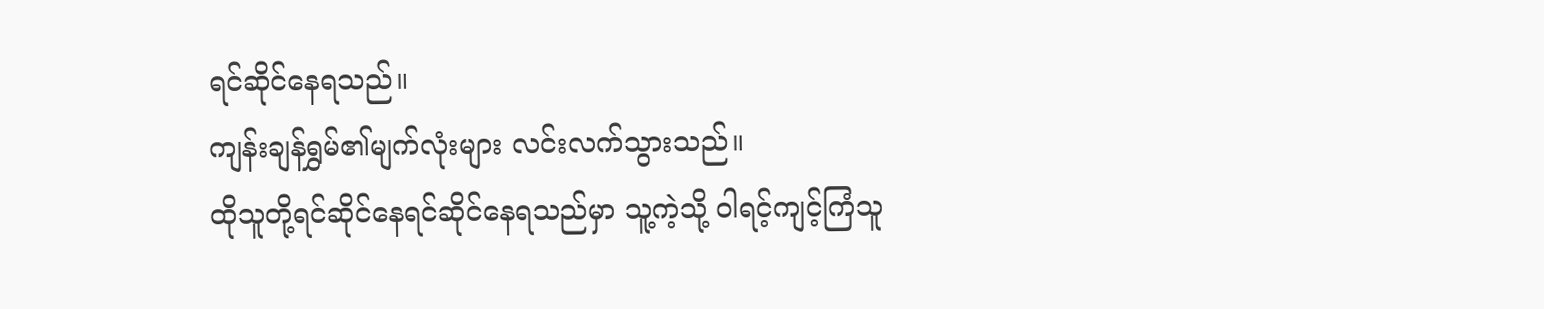ရင်ဆိုင်နေရသည်။
ကျန်းချန်ရွှမ်၏မျက်လုံးများ လင်းလက်သွားသည်။
ထိုသူတို့ရင်ဆိုင်နေရင်ဆိုင်နေရသည်မှာ သူ့ကဲ့သို့ ဝါရင့်ကျင့်ကြံသူ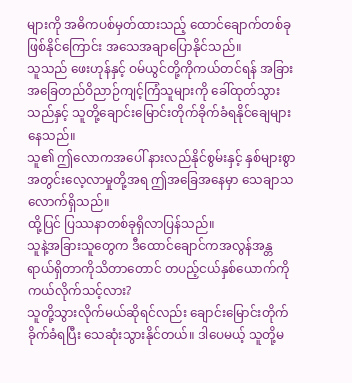များကို အဓိကပစ်မှတ်ထားသည့် ထောင်ချောက်တစ်ခုဖြစ်နိုင်ကြောင်း အသေအချာပြောနိုင်သည်။
သူသည် ဖေးဟုန်နှင့် ဝမ်ယွင်တို့ကိုကယ်တင်ရန် အခြားအခြေတည်ဝိညာဉ်ကျင့်ကြံသူများကို ခေါ်ထုတ်သွားသည်နှင့် သူတို့ချောင်းမြောင်းတိုက်ခိုက်ခံရနိုင်ချေများနေသည်။
သူ၏ ဤလောကအပေါ် နားလည်နိုင်စွမ်းနှင့် နှစ်များစွာအတွင်းလေ့လာမှုတို့အရ ဤအခြေအနေမှာ သေချာသလောက်ရှိသည်။
ထို့ပြင် ပြဿနာတစ်ခုရှိလာပြန်သည်။
သူနဲ့အခြားသူတွေက ဒီထောင်ချောင်ကအလွန်အန္တရာယ်ရှိတာကိုသိတာတောင် တပည့်ငယ်နှစ်ယောက်ကိုကယ်လိုက်သင့်လား?
သူတို့သွားလိုက်မယ်ဆိုရင်လည်း ချောင်းမြောင်းတိုက်ခိုက်ခံရပြီး သေဆုံးသွားနိုင်တယ်။ ဒါပေမယ့် သူတို့မ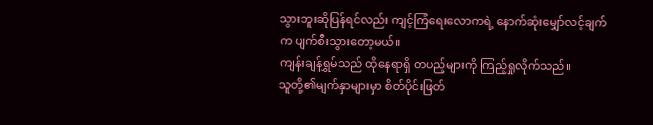သွားဘူးဆိုပြန်ရင်လည်း ကျင့်ကြံရေးလောကရဲ့ နောက်ဆုံးမျှော်လင့်ချက်က ပျက်စီးသွားတော့မယ်။
ကျန်းချန်ရွှမ်သည် ထိုနေရာရှိ တပည့်များကို ကြည့်ရှုလိုက်သည်။
သူတို့၏မျက်နှာများမှာ စိတ်ပိုင်းဖြတ်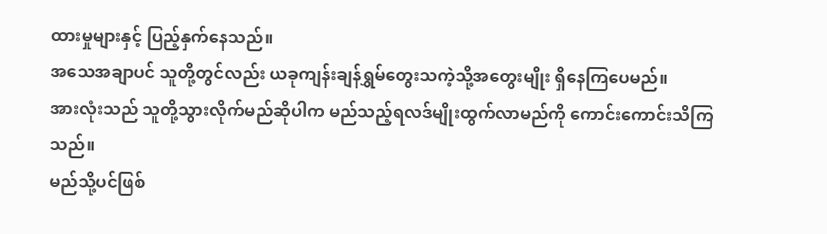ထားမှုများနှင့် ပြည့်နှက်နေသည်။
အသေအချာပင် သူတို့တွင်လည်း ယခုကျန်းချန်ရွှမ်တွေးသကဲ့သို့အတွေးမျိုး ရှိနေကြပေမည်။
အားလုံးသည် သူတို့သွားလိုက်မည်ဆိုပါက မည်သည့်ရလဒ်မျိုးထွက်လာမည်ကို ကောင်းကောင်းသိကြသည်။
မည်သို့ပင်ဖြစ်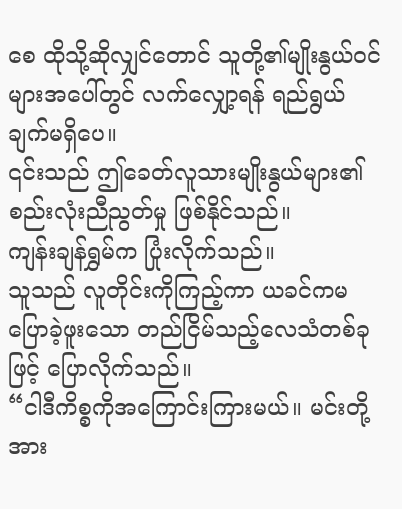စေ ထိုသို့ဆိုလျှင်တောင် သူတို့၏မျိုးနွယ်ဝင်များအပေါ်တွင် လက်လျှော့ရန် ရည်ရွယ်ချက်မရှိပေ။
၎င်းသည် ဤခေတ်လူသားမျိုးနွယ်များ၏ စည်းလုံးညီညွတ်မှု ဖြစ်နိုင်သည်။
ကျန်းချန်ရွှမ်က ပြုံးလိုက်သည်။
သူသည် လူတိုင်းကိုကြည့်ကာ ယခင်ကမပြောခဲ့ဖူးသော တည်ငြိမ်သည့်လေသံတစ်ခုဖြင့် ပြောလိုက်သည်။
“ငါဒီကိစ္စကိုအကြောင်းကြားမယ်။ မင်းတို့အား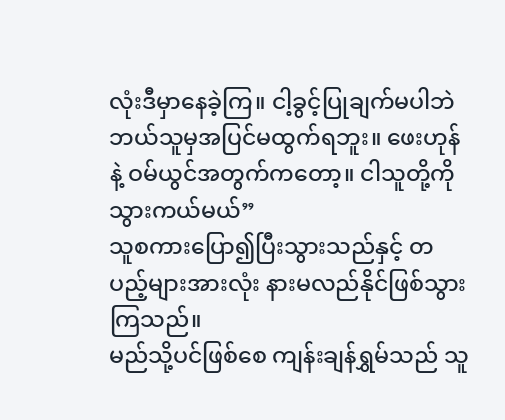လုံးဒီမှာနေခဲ့ကြ။ ငါ့ခွင့်ပြုချက်မပါဘဲ ဘယ်သူမှအပြင်မထွက်ရဘူး။ ဖေးဟုန်နဲ့ ဝမ်ယွင်အတွက်ကတော့။ ငါသူတို့ကိုသွားကယ်မယ်”
သူစကားပြော၍ပြီးသွားသည်နှင့် တပည့်များအားလုံး နားမလည်နိုင်ဖြစ်သွားကြသည်။
မည်သို့ပင်ဖြစ်စေ ကျန်းချန်ရွှမ်သည် သူ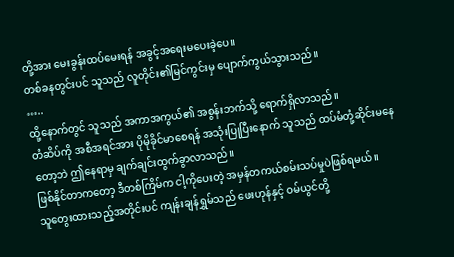တို့အား မေးခွန်းထပ်မေးရန် အခွင့်အရေးမပေးခဲ့ပေ။
တစ်ခနတွင်းပင် သူသည် လူတိုင်း၏မြင်ကွင်းမှ ပျောက်ကွယ်သွားသည်။
…..
ထို့နောက်တွင် သူသည် အကာအကွယ်၏ အစွန်းဘက်သို့ ရောက်ရှိလာသည်။
တံဆိပ်ကို အစီအရင်အား ပိုမိုခိုင်မာစေရန် အသုံးပြုပြီးနောက် သူသည် ထပ်မံတုံ့ဆိုင်းမနေတော့ဘဲ ဤနေရာမှ ချက်ချင်းထွက်ခွာလာသည်။
ဖြစ်နိုင်တာကတော့ ဒီတစ်ကြိမ်က ငါ့ကိုပေးတဲ့ အမှန်တကယ်စမ်းသပ်မှုပဲဖြစ်ရမယ်။
သူတွေးထားသည့်အတိုင်းပင် ကျန်းချန်ရွှမ်သည် ဖေးဟုန်နှင့် ဝမ်ယွင်တို့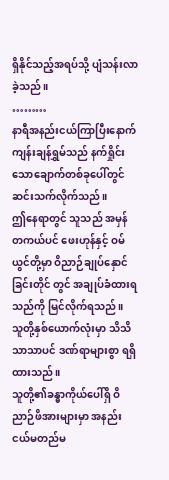ရှိနိုင်သည့်အရပ်သို့ ပျံသန်းလာခဲ့သည်။
………
နာရီအနည်းငယ်ကြာပြီးနောက်
ကျန်းချန်ရွှမ်သည် နက်ရှိုင်းသောချောက်တစ်ခုပေါ်တွင် ဆင်းသက်လိုက်သည်။
ဤနေရာတွင် သူသည် အမှန်တကယ်ပင် ဖေးဟုန်နှင့် ဝမ်ယွင်တို့မှာ ဝိညာဉ်ချုပ်နှောင်ခြင်းတိုင် တွင် အချုပ်ခံထားရသည်ကို မြင်လိုက်ရသည်။
သူတို့နှစ်ယောက်လုံးမှာ သိသိသာသာပင် ဒဏ်ရာများစွာ ရရှိထားသည်။
သူတို့၏ခန္ဓာကိုယ်ပေါ်ရှိ ဝိညာဉ်ဖိအားများမှာ အနည်းငယ်မတည်မ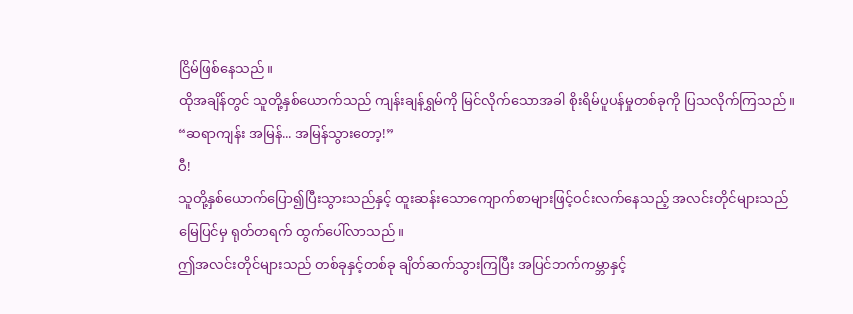ငြိမ်ဖြစ်နေသည်။
ထိုအချိန်တွင် သူတို့နှစ်ယောက်သည် ကျန်းချန်ရွှမ်ကို မြင်လိုက်သောအခါ စိုးရိမ်ပူပန်မှုတစ်ခုကို ပြသလိုက်ကြသည်။
“ဆရာကျန်း အမြန်... အမြန်သွားတော့!”
ဝီ!
သူတို့နှစ်ယောက်ပြော၍ပြီးသွားသည်နှင့် ထူးဆန်းသောကျောက်စာများဖြင့်ဝင်းလက်နေသည့် အလင်းတိုင်များသည် မြေပြင်မှ ရုတ်တရက် ထွက်ပေါ်လာသည်။
ဤအလင်းတိုင်များသည် တစ်ခုနှင့်တစ်ခု ချိတ်ဆက်သွားကြပြီး အပြင်ဘက်ကမ္ဘာနှင့်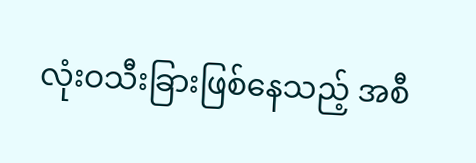လုံးဝသီးခြားဖြစ်နေသည့် အစီ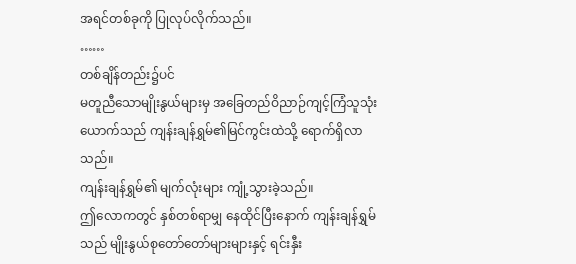အရင်တစ်ခုကို ပြုလုပ်လိုက်သည်။
……
တစ်ချိန်တည်း၌ပင်
မတူညီသောမျိုးနွယ်များမှ အခြေတည်ဝိညာဉ်ကျင့်ကြံသူသုံးယောက်သည် ကျန်းချန်ရွှမ်၏မြင်ကွင်းထဲသို့ ရောက်ရှိလာသည်။
ကျန်းချန်ရွှမ်၏ မျက်လုံးများ ကျုံ့သွားခဲ့သည်။
ဤလောကတွင် နှစ်တစ်ရာမျှ နေထိုင်ပြီးနောက် ကျန်းချန်ရွှမ်သည် မျိုးနွယ်စုတော်တော်များများနှင့် ရင်းနှီး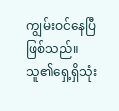ကျွမ်းဝင်နေပြီဖြစ်သည်။
သူ၏ရှေ့ရှိသုံး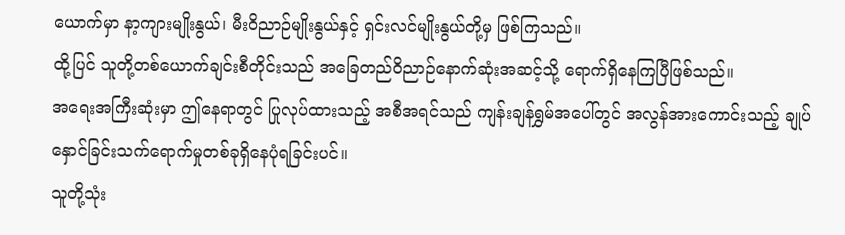ယောက်မှာ နာ့ကျားမျိုးနွယ်၊ မီးဝိညာဉ်မျိုးနွယ်နှင့် ရှင်းလင်မျိုးနွယ်တို့မှ ဖြစ်ကြသည်။
ထို့ပြင် သူတို့တစ်ယောက်ချင်းစီတိုင်းသည် အခြေတည်ဝိညာဉ်နောက်ဆုံးအဆင့်သို့ ရောက်ရှိနေကြပြီဖြစ်သည်။
အရေးအကြီးဆုံးမှာ ဤနေရာတွင် ပြုလုပ်ထားသည့် အစီအရင်သည် ကျန်းချန်ရွှမ်အပေါ်တွင် အလွန်အားကောင်းသည့် ချုပ်နှောင်ခြင်းသက်ရောက်မှုတစ်ခုရှိနေပုံရခြင်းပင်။
သူတို့သုံး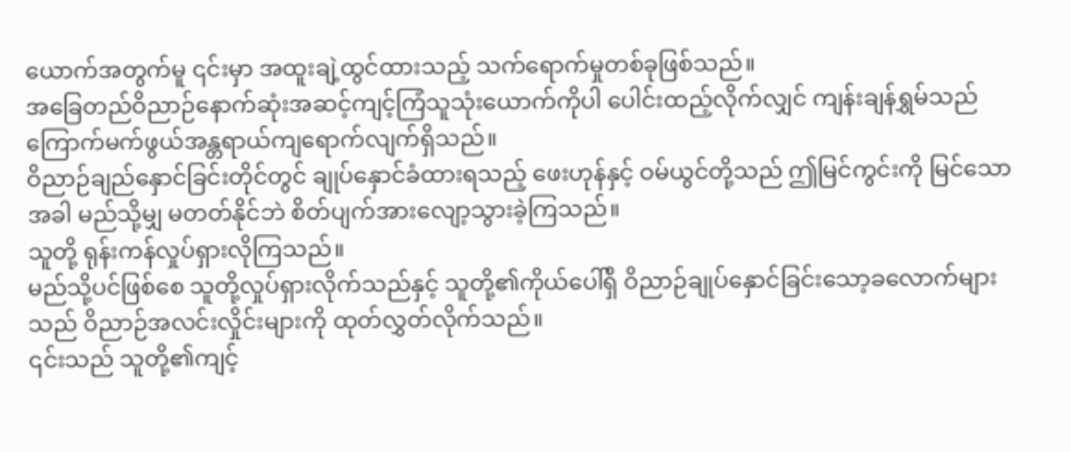ယောက်အတွက်မူ ၎င်းမှာ အထူးချဲ့ထွင်ထားသည့် သက်ရောက်မှုတစ်ခုဖြစ်သည်။
အခြေတည်ဝိညာဉ်နောက်ဆုံးအဆင့်ကျင့်ကြံသူသုံးယောက်ကိုပါ ပေါင်းထည့်လိုက်လျှင် ကျန်းချန်ရွှမ်သည် ကြောက်မက်ဖွယ်အန္တရာယ်ကျရောက်လျက်ရှိသည်။
ဝိညာဉ်ချည်နှောင်ခြင်းတိုင်တွင် ချုပ်နှောင်ခံထားရသည့် ဖေးဟုန်နှင့် ဝမ်ယွင်တို့သည် ဤမြင်ကွင်းကို မြင်သောအခါ မည်သို့မျှ မတတ်နိုင်ဘဲ စိတ်ပျက်အားလျော့သွားခဲ့ကြသည်။
သူတို့ ရုန်းကန်လှုပ်ရှားလိုကြသည်။
မည်သို့ပင်ဖြစ်စေ သူတို့လှုပ်ရှားလိုက်သည်နှင့် သူတို့၏ကိုယ်ပေါ်ရှိ ဝိညာဉ်ချုပ်နှောင်ခြင်းသော့ခလောက်များသည် ဝိညာဉ်အလင်းလှိုင်းများကို ထုတ်လွှတ်လိုက်သည်။
၎င်းသည် သူတို့၏ကျင့်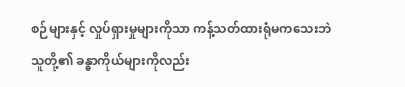စဉ်များနှင့် လှုပ်ရှားမှုများကိုသာ ကန့်သတ်ထားရုံမကသေးဘဲ သူတို့၏ ခန္ဓာကိုယ်များကိုလည်း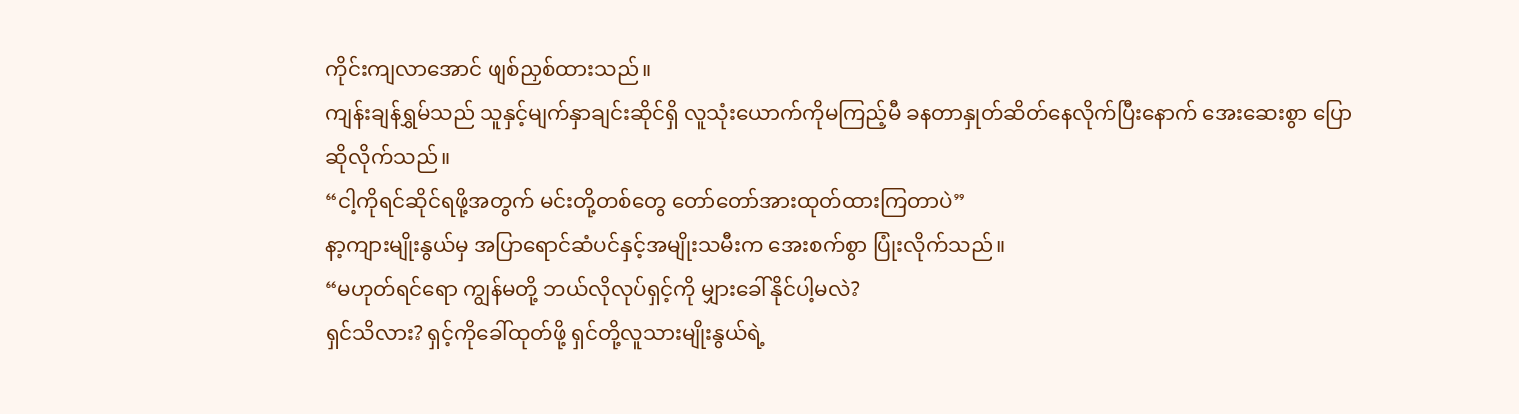ကိုင်းကျလာအောင် ဖျစ်ညှစ်ထားသည်။
ကျန်းချန်ရွှမ်သည် သူနှင့်မျက်နှာချင်းဆိုင်ရှိ လူသုံးယောက်ကိုမကြည့်မီ ခနတာနှုတ်ဆိတ်နေလိုက်ပြီးနောက် အေးဆေးစွာ ပြောဆိုလိုက်သည်။
“ငါ့ကိုရင်ဆိုင်ရဖို့အတွက် မင်းတို့တစ်တွေ တော်တော်အားထုတ်ထားကြတာပဲ”
နာ့ကျားမျိုးနွယ်မှ အပြာရောင်ဆံပင်နှင့်အမျိုးသမီးက အေးစက်စွာ ပြုံးလိုက်သည်။
“မဟုတ်ရင်ရော ကျွန်မတို့ ဘယ်လိုလုပ်ရှင့်ကို မျှားခေါ်နိုင်ပါ့မလဲ?
ရှင်သိလား? ရှင့်ကိုခေါ်ထုတ်ဖို့ ရှင်တို့လူသားမျိုးနွယ်ရဲ့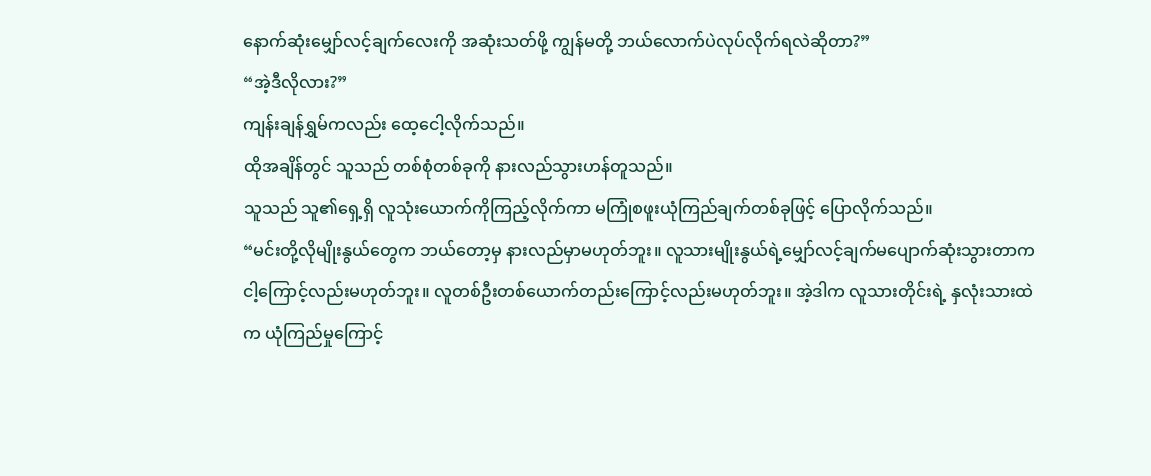နောက်ဆုံးမျှော်လင့်ချက်လေးကို အဆုံးသတ်ဖို့ ကျွန်မတို့ ဘယ်လောက်ပဲလုပ်လိုက်ရလဲဆိုတာ?”
“အဲ့ဒီလိုလား?”
ကျန်းချန်ရွှမ်ကလည်း ထေ့ငေါ့လိုက်သည်။
ထိုအချိန်တွင် သူသည် တစ်စုံတစ်ခုကို နားလည်သွားဟန်တူသည်။
သူသည် သူ၏ရှေ့ရှိ လူသုံးယောက်ကိုကြည့်လိုက်ကာ မကြုံစဖူးယုံကြည်ချက်တစ်ခုဖြင့် ပြောလိုက်သည်။
“မင်းတို့လိုမျိုးနွယ်တွေက ဘယ်တော့မှ နားလည်မှာမဟုတ်ဘူး။ လူသားမျိုးနွယ်ရဲ့မျှော်လင့်ချက်မပျောက်ဆုံးသွားတာက ငါ့ကြောင့်လည်းမဟုတ်ဘူး။ လူတစ်ဦးတစ်ယောက်တည်းကြောင့်လည်းမဟုတ်ဘူး။ အဲ့ဒါက လူသားတိုင်းရဲ့ နှလုံးသားထဲက ယုံကြည်မှုကြောင့်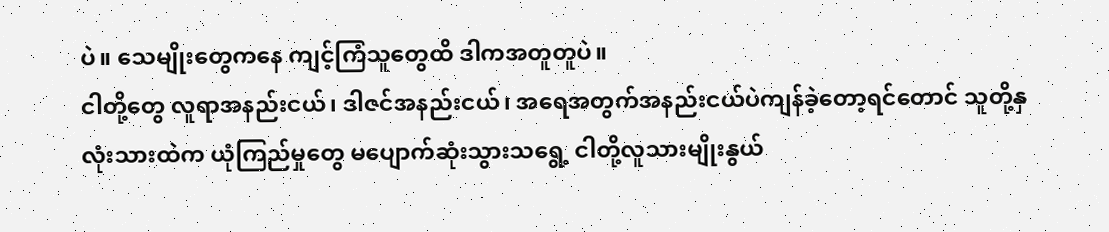ပဲ။ သေမျိုးတွေကနေ ကျင့်ကြံသူတွေထိ ဒါကအတူတူပဲ။
ငါတို့တွေ လူရာအနည်းငယ်၊ ဒါဇင်အနည်းငယ်၊ အရေအတွက်အနည်းငယ်ပဲကျန်ခဲ့တော့ရင်တောင် သူတို့နှလုံးသားထဲက ယုံကြည်မှုတွေ မပျောက်ဆုံးသွားသရွေ့ ငါတို့လူသားမျိုးနွယ်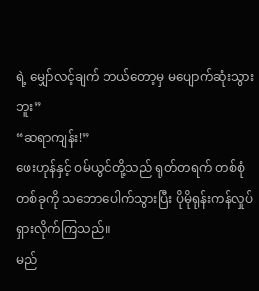ရဲ့ မျှော်လင့်ချက် ဘယ်တော့မှ မပျောက်ဆုံးသွားဘူး”
“ဆရာကျန်း!”
ဖေးဟုန်နှင့် ဝမ်ယွင်တို့သည် ရုတ်တရက် တစ်စုံတစ်ခုကို သဘောပေါက်သွားပြီး ပိုမိုရုန်းကန်လှုပ်ရှားလိုက်ကြသည်။
မည်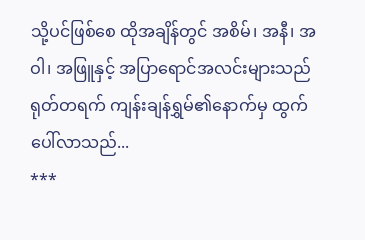သို့ပင်ဖြစ်စေ ထိုအချိန်တွင် အစိမ်၊ အနီ၊ အဝါ၊ အဖြူနှင့် အပြာရောင်အလင်းများသည် ရုတ်တရက် ကျန်းချန်ရွှမ်၏နောက်မှ ထွက်ပေါ်လာသည်...
***